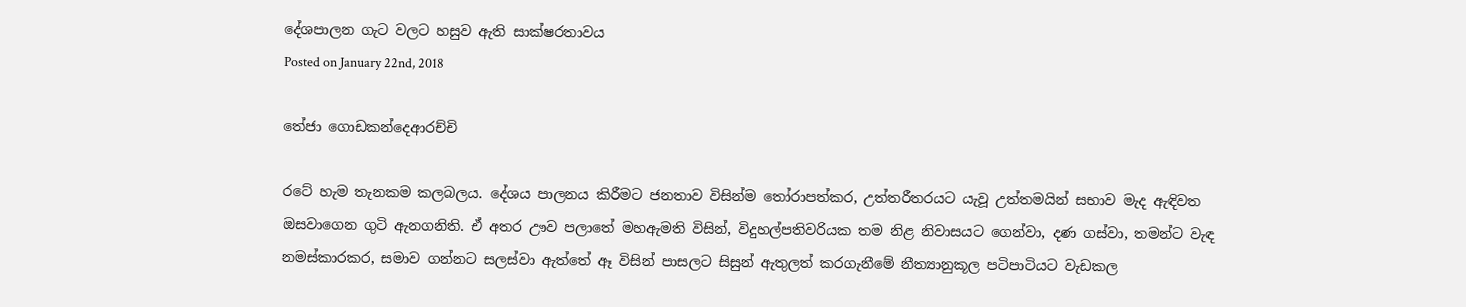දේශපාලන ගැට වලට හසුව ඇති සාක්ෂරතාවය
Posted on January 22nd, 2018

තේජා ගොඩකන්දෙආරච්චි

රටේ හැම තැනකම කලබලය. දේශය පාලනය කිරීමට ජනතාව විසින්ම තෝරාපත්කර, උත්තරීතරයට යැවූ උත්තමයින් සභාව මැද ඇඳිවත ඔසවාගෙන ගුටි ඇනගනිති. ඒ අතර ඌව පලාතේ මහඇමති විසින්, විදුහල්පතිවරියක තම නිළ නිවාසයට ගෙන්වා, දණ ගස්වා, තමන්ට වැඳ නමස්කාරකර, සමාව ගන්නට සලස්වා ඇත්තේ ඈ විසින් පාසලට සිසුන් ඇතුලත් කරගැනීමේ නීත්‍යානුකූල පටිපාටියට වැඩකල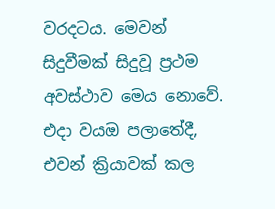වරදටය. මෙවන් සිදුවීමක් සිදුවූ ප්‍රථම අවස්ථාව මෙය නොවේ. එදා වයඔ පලාතේදී, එවන් ක්‍රියාවක් කල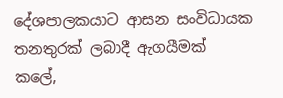දේශපාලකයාට ආසන සංවිධායක තනතුරක් ලබාදී ඇගයීමක් කලේ,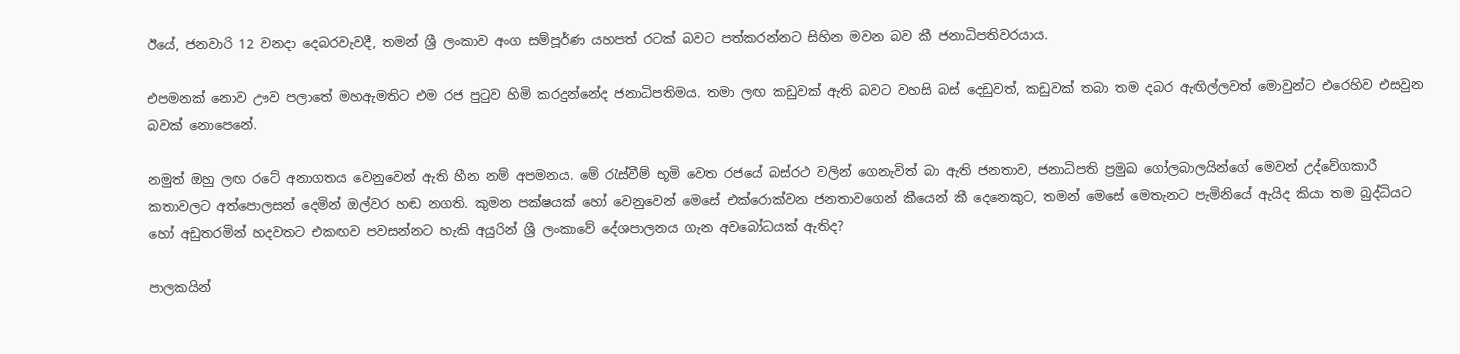ඊයේ, ජනවාරි 12 වනදා දෙබරවැවදී, තමන් ශ්‍රී ලංකාව අංග සම්පූර්ණ යහපත් රටක් බවට පත්කරන්නට සිහින මවන බව කී ජනාධිපතිවරයාය.

එපමනක් නොව ඌව පලාතේ මහඇමතිට එම රජ පුටුව හිමි කරදුන්නේද ජනාධිපතිමය. තමා ලඟ කඩුවක් ඇති බවට වහසි බස් දෙඩුවත්, කඩුවක් තබා තම දබර ඇඟිල්ලවත් මොවුන්ට එරෙහිව එසවුන බවක් නොපෙනේ.

නමුත් ඔහු ලඟ රටේ අනාගතය වෙනුවෙන් ඇති හීන නම් අපමනය. මේ රැස්වීම් භූමි වෙත රජයේ බස්රථ වලින් ගෙනැවිත් බා ඇති ජනතාව, ජනාධිපති ප්‍රමුඛ ගෝලබාලයින්ගේ මෙවන් උද්වේගකාරී කතාවලට අත්පොලසන් දෙමින් ඔල්වර හඬ නගති. කුමන පක්ෂයක් හෝ වෙනුවෙන් මෙසේ එක්රොක්වන ජනතාවගෙන් කීයෙන් කී දෙනෙකුට, තමන් මෙසේ මෙතැනට පැමිනියේ ඇයිද කියා තම බුද්ධියට හෝ අඩුතරමින් හදවතට එකඟව පවසන්නට හැකි අයුරින් ශ්‍රී ලංකාවේ දේශපාලනය ගැන අවබෝධයක් ඇතිද?

පාලකයින්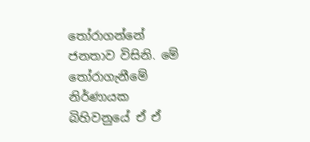තෝරාගන්නේ ජනතාව විසිනි. මේ තෝරාගැනීමේ නිර්ණායක බිහිවනුයේ ඒ ඒ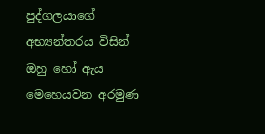පුද්ගලයාගේ අභ්‍යන්තරය විසින් ඔහු හෝ ඇය මෙහෙයවන අරමුණ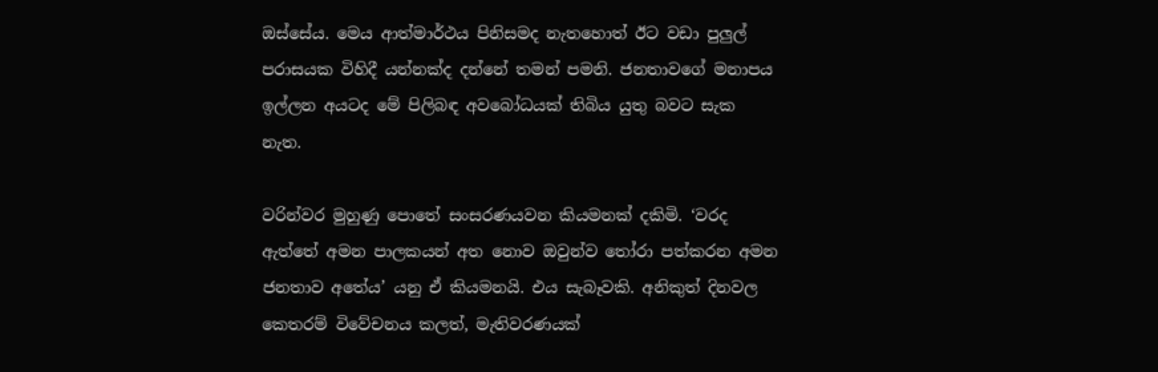ඔස්සේය. මෙය ආත්මාර්ථය පිනිසමද නැතහොත් ඊට වඩා පුලුල් පරාසයක විහිදී යන්නක්ද දන්නේ තමන් පමනි. ජනතාවගේ මනාපය ඉල්ලන අයටද මේ පිලිබඳ අවබෝධයක් තිබිය යුතු බවට සැක නැත.

වරින්වර මුහුණු පොතේ සංසරණයවන කියමනක් දකිමි. ‘වරද ඇත්තේ අමන පාලකයන් අත නොව ඔවුන්ව තෝරා පත්කරන අමන ජනතාව අතේය’ යනු ඒ කියමනයි. එය සැබෑවකි. අනිකුත් දිනවල කෙතරම් විවේචනය කලත්, මැතිවරණයක්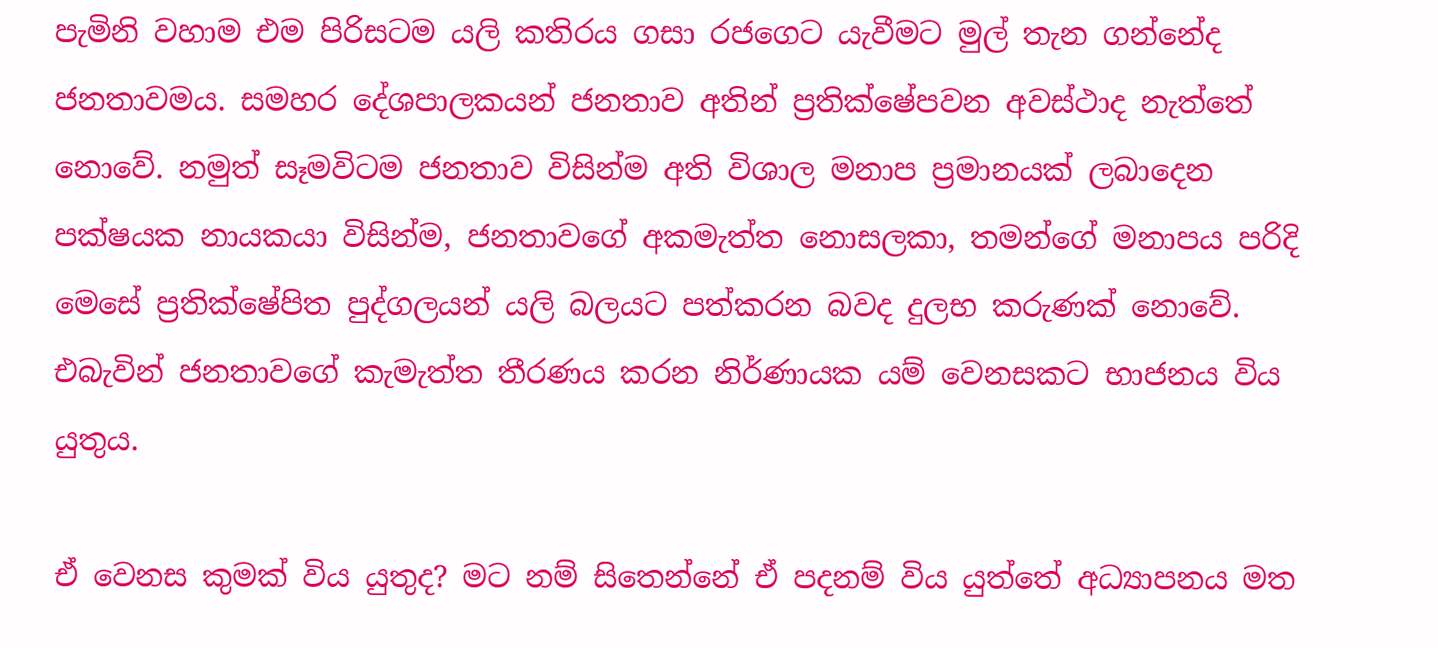පැමිනි වහාම එම පිරිසටම යලි කතිරය ගසා රජගෙට යැවීමට මුල් තැන ගන්නේද ජනතාවමය. සමහර දේශපාලකයන් ජනතාව අතින් ප්‍රතික්ෂේපවන අවස්ථාද නැත්තේ නොවේ. නමුත් සෑමවිටම ජනතාව විසින්ම අති විශාල මනාප ප්‍රමානයක් ලබාදෙන පක්ෂයක නායකයා විසින්ම, ජනතාවගේ අකමැත්ත නොසලකා, තමන්ගේ මනාපය පරිදි මෙසේ ප්‍රතික්ෂේපිත පුද්ගලයන් යලි බලයට පත්කරන බවද දුලභ කරුණක් නොවේ. එබැවින් ජනතාවගේ කැමැත්ත තීරණය කරන නිර්ණායක යම් වෙනසකට භාජනය විය යුතුය.

ඒ වෙනස කුමක් විය යුතුද? මට නම් සිතෙන්නේ ඒ පදනම් විය යුත්තේ අධ්‍යාපනය මත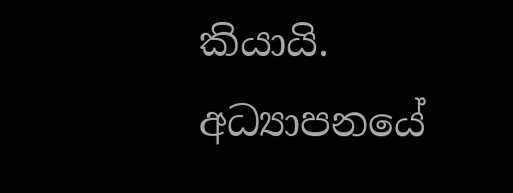කියායි. අධ්‍යාපනයේ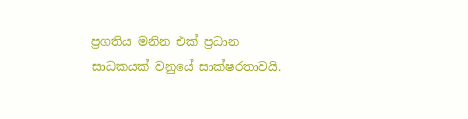ප්‍රගතිය මනින එක් ප්‍රධාන සාධකයක් වනුයේ සාක්ෂරතාවයි.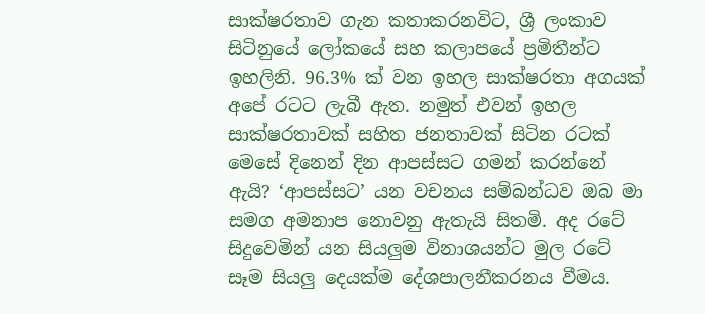සාක්ෂරතාව ගැන කතාකරනවිට, ශ්‍රී ලංකාව සිටිනුයේ ලෝකයේ සහ කලාපයේ ප්‍රමිතීන්ට ඉහලිනි. 96.3% ක් වන ඉහල සාක්ෂරතා අගයක් අපේ රටට ලැබී ඇත. නමුත් එවන් ඉහල සාක්ෂරතාවක් සහිත ජනතාවක් සිටින රටක් මෙසේ දිනෙන් දින ආපස්සට ගමන් කරන්නේ ඇයි? ‘ආපස්සට’ යන වචනය සම්බන්ධව ඔබ මා සමග අමනාප නොවනු ඇතැයි සිතමි. අද රටේ සිදුවෙමින් යන සියලුම විනාශයන්ට මුල රටේ සෑම සියලු දෙයක්ම දේශපාලනීකරනය වීමය.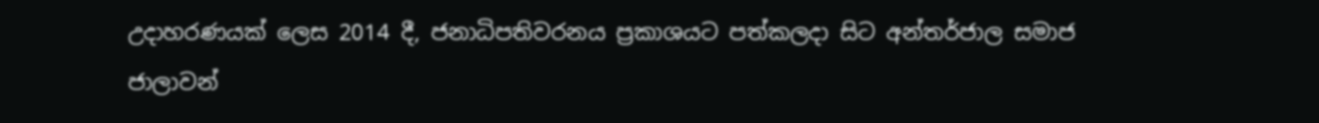උදාහරණයක් ලෙස 2014 දී, ජනාධිපතිවරනය ප්‍රකාශයට පත්කලදා සිට අන්තර්ජාල සමාජ ජාලාවන්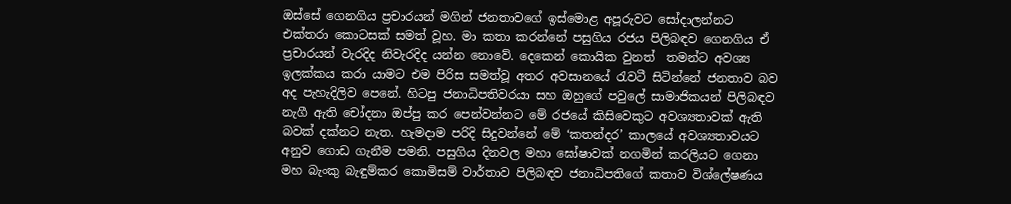ඔස්සේ ගෙනගිය ප්‍රචාරයන් මගින් ජනතාවගේ ඉස්මොළ අපූරුවට සෝදාලන්නට එක්තරා කොටසක් සමත් වූහ. මා කතා කරන්නේ පසුගිය රජය පිලිබඳව ගෙනගිය ඒ ප්‍රචාරයන් වැරදිද නිවැරදිද යන්න නොවේ. දෙකෙන් කොයික වුනත්  තමන්ට අවශ්‍ය ඉලක්කය කරා යාමට එම පිරිස සමත්වූ අතර අවසානයේ රැවටී සිටින්නේ ජනතාව බව අද පැහැදිලිව පෙනේ. හිටපු ජනාධිපතිවරයා සහ ඔහුගේ පවුලේ සාමාජිකයන් පිලිබඳව නැගී ඇති චෝදනා ඔප්පු කර පෙන්වන්නට මේ රජයේ කිසිවෙකුට අවශ්‍යතාවක් ඇති බවක් දක්නට නැත. හැමදාම පරිදි සිදුවන්නේ මේ ‘කතන්දර’ කාලයේ අවශ්‍යතාවයට අනුව ගොඩ ගැනීම පමනි. පසුගිය දිනවල මහා ඝෝෂාවක් නගමින් කරලියට ගෙනා මහ බැංකු බැඳුම්කර කොමිසම් වාර්තාව පිලිබඳව ජනාධිපතිගේ කතාව විශ්ලේෂණය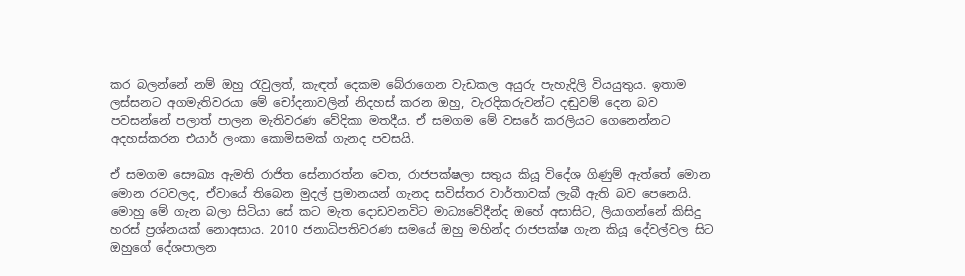කර බලන්නේ නම් ඔහු රැවුලත්, කැඳත් දෙකම බේරාගෙන වැඩකල අයුරු පැහැදිලි වියයුතුය. ඉතාම ලස්සනට අගමැතිවරයා මේ චෝදනාවලින් නිදහස් කරන ඔහු, වැරදිකරුවන්ට දඬුවම් දෙන බව පවසන්නේ පලාත් පාලන මැතිවරණ වේදිකා මතදීය. ඒ සමගම මේ වසරේ කරලියට ගෙනෙන්නට අදහස්කරන එයාර් ලංකා කොමිසමක් ගැනද පවසයි.

ඒ සමගම සෞඛ්‍ය ඇමති රාජිත සේනාරත්න වෙත, රාජපක්ෂලා සතුය කියූ විදේශ ගිණුම් ඇත්තේ මොන මොන රටවලද, ඒවායේ තිබෙන මුදල් ප්‍රමානයන් ගැනද සවිස්තර වාර්තාවක් ලැබී ඇති බව පෙනෙයි. මොහු මේ ගැන බලා සිටියා සේ කට මැත දොඩවනවිට මාධ්‍යවේදීන්ද ඔහේ අසාසිට, ලියාගන්නේ කිසිදු හරස් ප්‍රශ්නයක් නොඅසාය. 2010 ජනාධිපතිවරණ සමයේ ඔහු මහින්ද රාජපක්ෂ ගැන කියූ දේවල්වල සිට ඔහුගේ දේශපාලන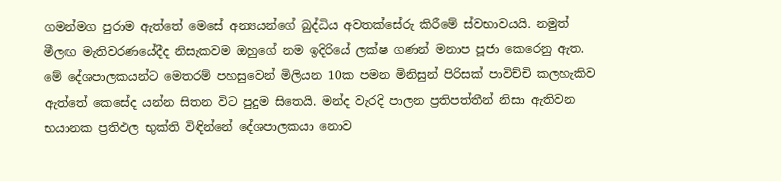ගමන්මග පුරාම ඇත්තේ මෙසේ අන්‍යයන්ගේ බුද්ධිය අවතක්සේරු කිරීමේ ස්වභාවයයි. නමුත් මීලඟ මැතිවරණයේදීද නිසැකවම ඔහුගේ නම ඉදිරියේ ලක්ෂ ගණන් මනාප පූජා කෙරෙනු ඇත. මේ දේශපාලකයන්ට මෙතරම් පහසුවෙන් මිලියන 10ක පමන මිනිසුන් පිරිසක් පාවිච්චි කලහැකිව ඇත්තේ කෙසේද යන්න සිතන විට පුදුම සිතෙයි. මන්ද වැරදි පාලන ප්‍රතිපත්තීන් නිසා ඇතිවන භයානක ප්‍රතිඵල භුක්ති විඳින්නේ දේශපාලකයා නොව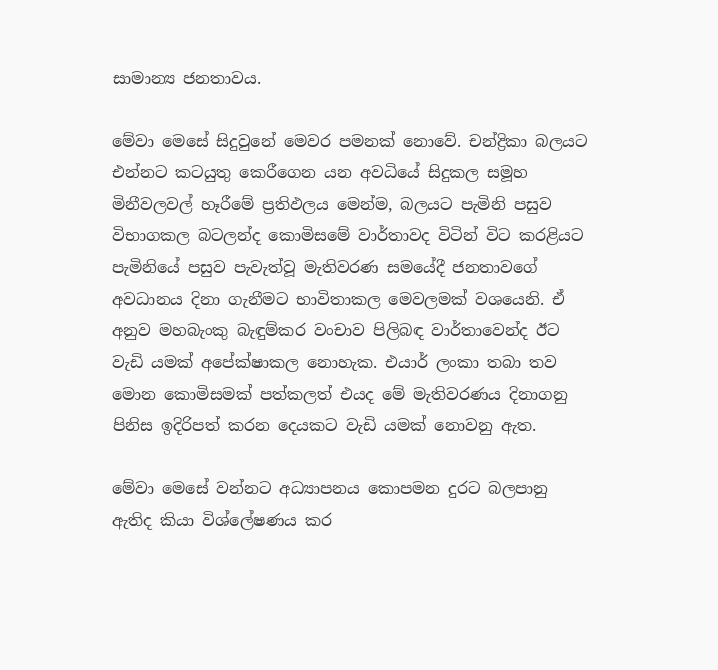සාමාන්‍ය ජනතාවය.

මේවා මෙසේ සිදුවුනේ මෙවර පමනක් නොවේ. චන්ද්‍රිකා බලයට එන්නට කටයුතු කෙරීගෙන යන අවධියේ සිදුකල සමූහ මිනීවලවල් හෑරීමේ ප්‍රතිඵලය මෙන්ම, බලයට පැමිනි පසුව විභාගකල බටලන්ද කොමිසමේ වාර්තාවද විටින් විට කරළියට පැමිනියේ පසුව පැවැත්වූ මැතිවරණ සමයේදී ජනතාවගේ අවධානය දිනා ගැනීමට භාවිතාකල මෙවලමක් වශයෙනි. ඒ අනුව මහබැංකු බැඳුම්කර වංචාව පිලිබඳ වාර්තාවෙන්ද ඊට වැඩි යමක් අපේක්ෂාකල නොහැක. එයාර් ලංකා තබා තව මොන කොමිසමක් පත්කලත් එයද මේ මැතිවරණය දිනාගනු පිනිස ඉදිරිපත් කරන දෙයකට වැඩි යමක් නොවනු ඇත.

මේවා මෙසේ වන්නට අධ්‍යාපනය කොපමන දුරට බලපානු ඇතිද කියා විශ්ලේෂණය කර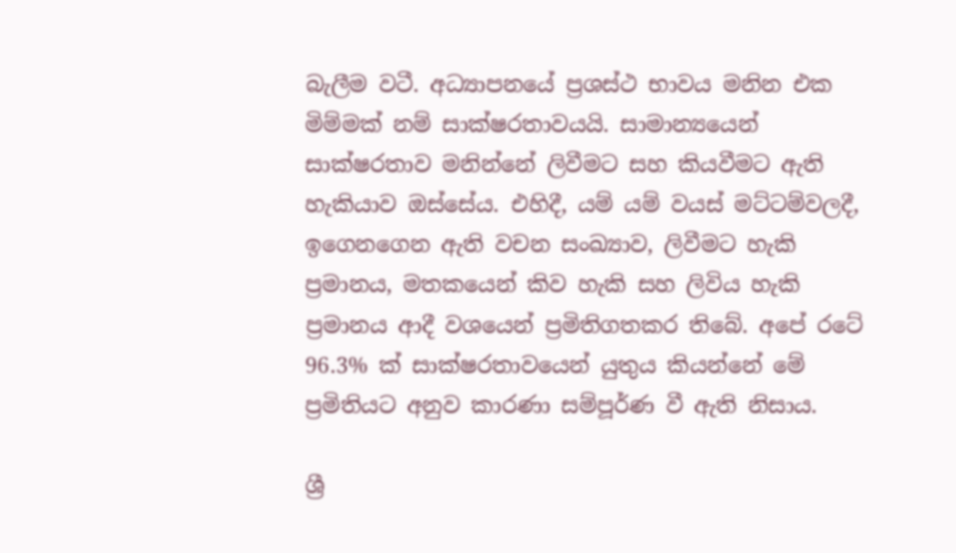බැලීම වටී. අධ්‍යාපනයේ ප්‍රශස්ථ භාවය මනින එක මිම්මක් නම් සාක්ෂරතාවයයි. සාමාන්‍යයෙන් සාක්ෂරතාව මනින්නේ ලිවීමට සහ කියවීමට ඇති හැකියාව ඔස්සේය. එහිදී, යම් යම් වයස් මට්ටම්වලදී, ඉගෙනගෙන ඇති වචන සංඛ්‍යාව, ලිවීමට හැකි ප්‍රමානය, මතකයෙන් කිව හැකි සහ ලිවිය හැකි ප්‍රමානය ආදී වශයෙන් ප්‍රමිතිගතකර තිබේ. අපේ රටේ 96.3% ක් සාක්ෂරතාවයෙන් යුතුය කියන්නේ මේ ප්‍රමිතියට අනුව කාරණා සම්පූර්ණ වී ඇති නිසාය.

ශ්‍රී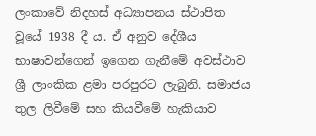ලංකාවේ නිදහස් අධ්‍යාපනය ස්ථාපිත වූයේ 1938 දී ය. ඒ අනුව දේශීය භාෂාවන්ගෙන් ඉගෙන ගැනීමේ අවස්ථාව ශ්‍රී ලාංකික ළමා පරපුරට ලැබුනි. සමාජය තුල ලිවීමේ සහ කියවීමේ හැකියාව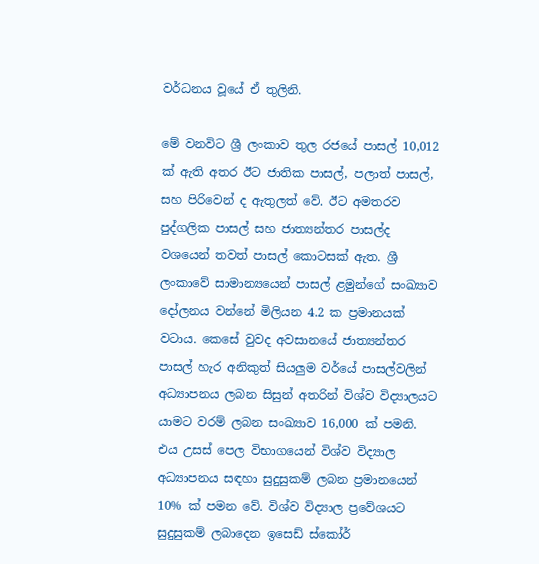වර්ධනය වූයේ ඒ තුලිනි.

මේ වනවිට ශ්‍රී ලංකාව තුල රජයේ පාසල් 10,012 ක් ඇති අතර ඊට ජාතික පාසල්, පලාත් පාසල්, සහ පිරිවෙන් ද ඇතුලත් වේ. ඊට අමතරව පුද්ගලික පාසල් සහ ජාත්‍යන්තර පාසල්ද වශයෙන් තවත් පාසල් කොටසක් ඇත. ශ්‍රී ලංකාවේ සාමාන්‍යයෙන් පාසල් ළමුන්ගේ සංඛ්‍යාව දෝලනය වන්නේ මිලියන 4.2 ක ප්‍රමානයක් වටාය. කෙසේ වුවද අවසානයේ ජාත්‍යන්තර පාසල් හැර අනිකුත් සියලුම වර්යේ පාසල්වලින් අධ්‍යාපනය ලබන සිසුන් අතරින් විශ්ව විද්‍යාලයට යාමට වරම් ලබන සංඛ්‍යාව 16,000 ක් පමනි. එය උසස් පෙල විභාගයෙන් විශ්ව විද්‍යාල අධ්‍යාපනය සඳහා සුදුසුකම් ලබන ප්‍රමානයෙන් 10% ක් පමන වේ. විශ්ව විද්‍යාල ප්‍රවේශයට සුදුසුකම් ලබාදෙන ඉසෙඩ් ස්කෝර්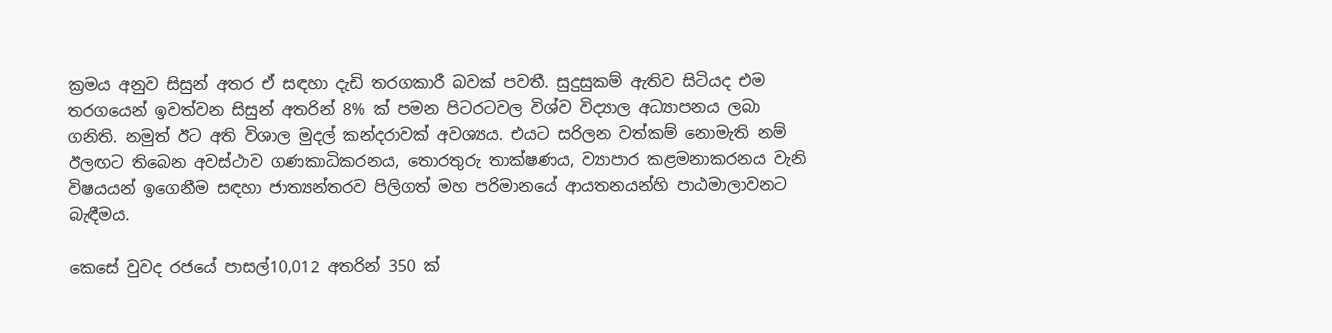ක්‍රමය අනුව සිසුන් අතර ඒ සඳහා දැඩි තරගකාරී බවක් පවතී. සුදුසුකම් ඇතිව සිටියද එම තරගයෙන් ඉවත්වන සිසුන් අතරින් 8% ක් පමන පිටරටවල විශ්ව විද්‍යාල අධ්‍යාපනය ලබා ගනිති. නමුත් ඊට අති විශාල මුදල් කන්දරාවක් අවශ්‍යය. එයට සරිලන වත්කම් නොමැති නම් ඊලඟට තිබෙන අවස්ථාව ගණකාධිකරනය, තොරතුරු තාක්ෂණය, ව්‍යාපාර කළමනාකරනය වැනි විෂයයන් ඉගෙනීම සඳහා ජාත්‍යන්තරව පිලිගත් මහ පරිමානයේ ආයතනයන්හි පාඨමාලාවනට බැඳීමය.

කෙසේ වුවද රජයේ පාසල්10,012 අතරින් 350 ක්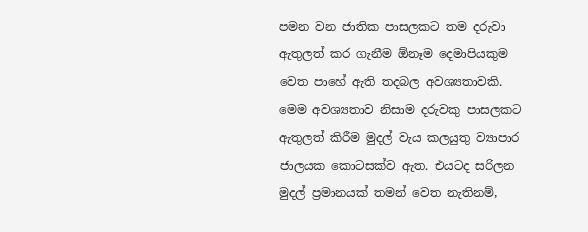පමන වන ජාතික පාසලකට තම දරුවා ඇතුලත් කර ගැනීම ඕනෑම දෙමාපියකුම වෙත පාහේ ඇති තදබල අවශ්‍යතාවකි. මෙම අවශ්‍යතාව නිසාම දරුවකු පාසලකට ඇතුලත් කිරීම මුදල් වැය කලයුතු ව්‍යාපාර ජාලයක කොටසක්ව ඇත. එයටද සරිලන මුදල් ප්‍රමානයක් තමන් වෙත නැතිනම්,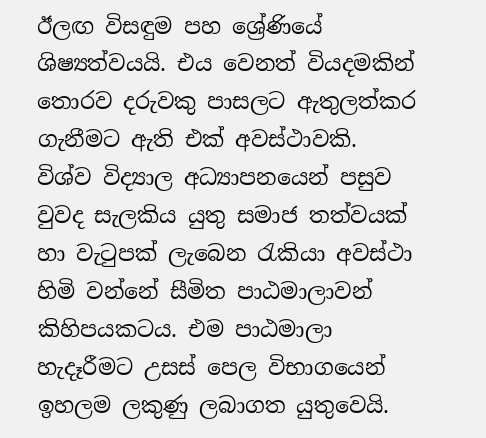ඊලඟ විසඳුම පහ ශ්‍රේණියේ ශිෂ්‍යත්වයයි. එය වෙනත් වියදමකින් තොරව දරුවකු පාසලට ඇතුලත්කර ගැනීමට ඇති එක් අවස්ථාවකි. විශ්ව විද්‍යාල අධ්‍යාපනයෙන් පසුව වුවද සැලකිය යුතු සමාජ තත්වයක් හා වැටුපක් ලැබෙන රැකියා අවස්ථා හිමි වන්නේ සීමිත පාඨමාලාවන් කිහිපයකටය. එම පාඨමාලා හැදෑරීමට උසස් පෙල විභාගයෙන් ඉහලම ලකුණු ලබාගත යුතුවෙයි.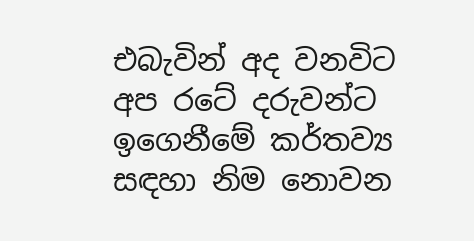එබැවින් අද වනවිට අප රටේ දරුවන්ට ඉගෙනීමේ කර්තව්‍ය සඳහා නිම නොවන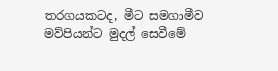තරගයකටද, මීට සමගාමීව මව්පියන්ට මුදල් සෙවීමේ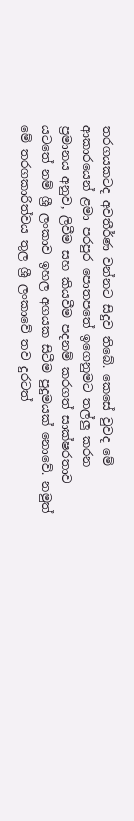තරගයකටද අවතීර්ණ වන්නට සිදුව තිබේ. කෙසේ වුවද මේ ආකාරයෙන් ළමා පරපුර පොතපතේ ඉගෙනුමට තල්ලු කරන ප්‍රමානය අනුව, ලිවීම සහ කියවීම පදනම් කරගත් සාක්ෂරතාව යටතේ නම් ශ්‍රී ලංකාව ඉහල අගයක සිටීම පුදුමයක් නොවේ. නමුත් මේ තරගකාරිත්වය තුල ශ්‍රී ලංකාවේ තව දුරටත්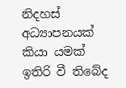නිදහස් අධ්‍යාපනයක් කියා යමක් ඉතිරි වී තිබේද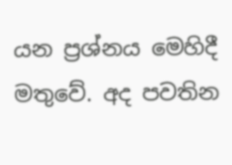යන ප්‍රශ්නය මෙහිදී මතුවේ. අද පවතින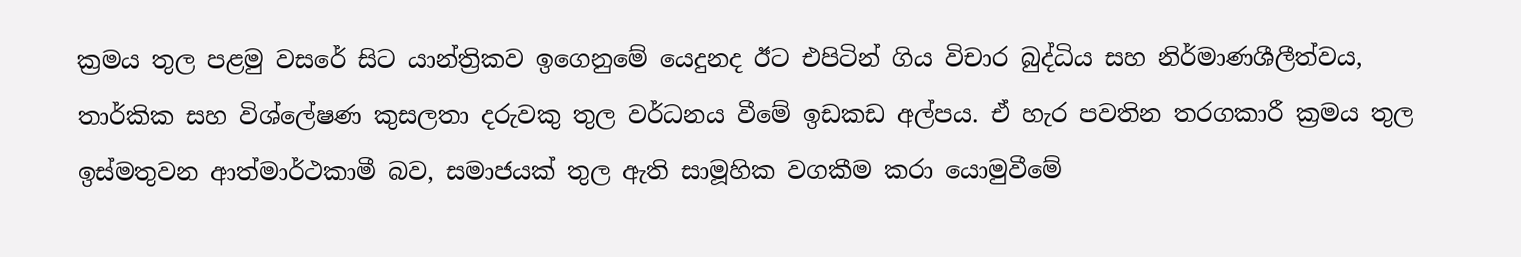ක්‍රමය තුල පළමු වසරේ සිට යාන්ත්‍රිකව ඉගෙනුමේ යෙදුනද ඊට එපිටින් ගිය විචාර බුද්ධිය සහ නිර්මාණශීලීත්වය, තාර්කික සහ විශ්ලේෂණ කුසලතා දරුවකු තුල වර්ධනය වීමේ ඉඩකඩ අල්පය. ඒ හැර පවතින තරගකාරී ක්‍රමය තුල ඉස්මතුවන ආත්මාර්ථකාමී බව, සමාජයක් තුල ඇති සාමූහික වගකීම කරා යොමුවීමේ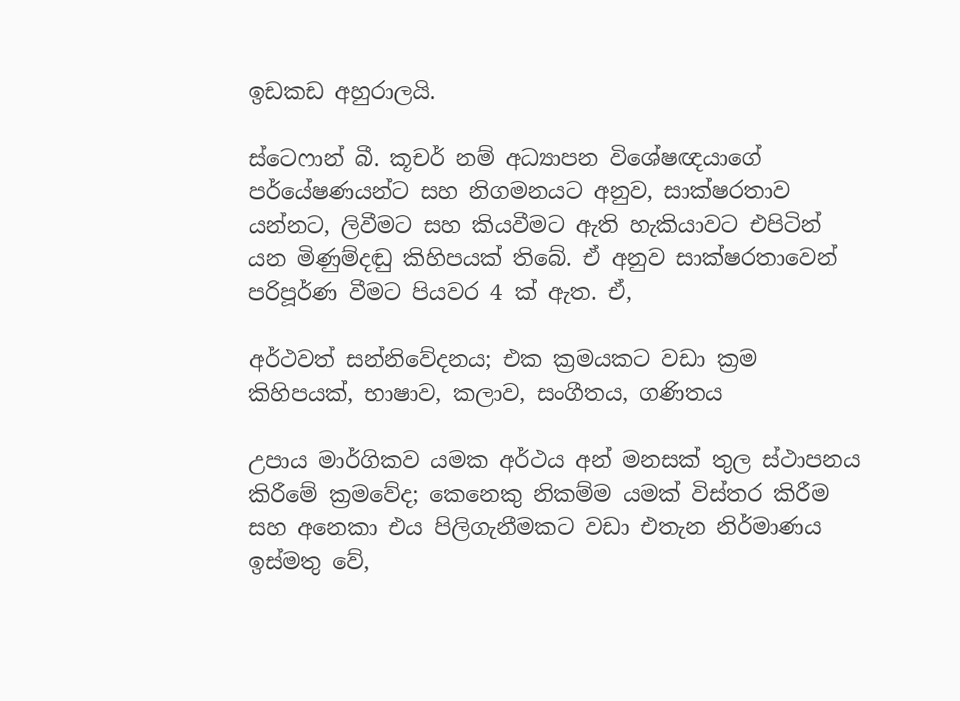ඉඩකඩ අහුරාලයි.

ස්ටෙෆාන් බී. කූචර් නම් අධ්‍යාපන විශේෂඥයාගේ පර්යේෂණයන්ට සහ නිගමනයට අනුව, සාක්ෂරතාව යන්නට, ලිවීමට සහ කියවීමට ඇති හැකියාවට එපිටින් යන මිණුම්දඬු කිහිපයක් තිබේ. ඒ අනුව සාක්ෂරතාවෙන් පරිපූර්ණ වීමට පියවර 4 ක් ඇත. ඒ,

අර්ථවත් සන්නිවේදනය; එක ක්‍රමයකට වඩා ක්‍රම කිහිපයක්, භාෂාව, කලාව, සංගීතය, ගණිතය

උපාය මාර්ගිකව යමක අර්ථය අන් මනසක් තුල ස්ථාපනය කිරීමේ ක්‍රමවේද; කෙනෙකු නිකම්ම යමක් විස්තර කිරීම සහ අනෙකා එය පිලිගැනීමකට වඩා එතැන නිර්මාණය ඉස්මතු වේ,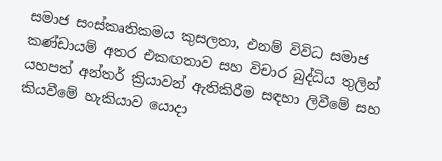සමාජ සංස්කෘතිකමය කුසලතා, එනම් විවිධ සමාජ කණ්ඩායම් අතර එකඟතාව සහ විචාර බුද්ධිය තුලින් යහපත් අන්තර් ක්‍රියාවන් ඇතිකිරීම සඳහා ලිවීමේ සහ කියවීමේ හැකියාව යොදා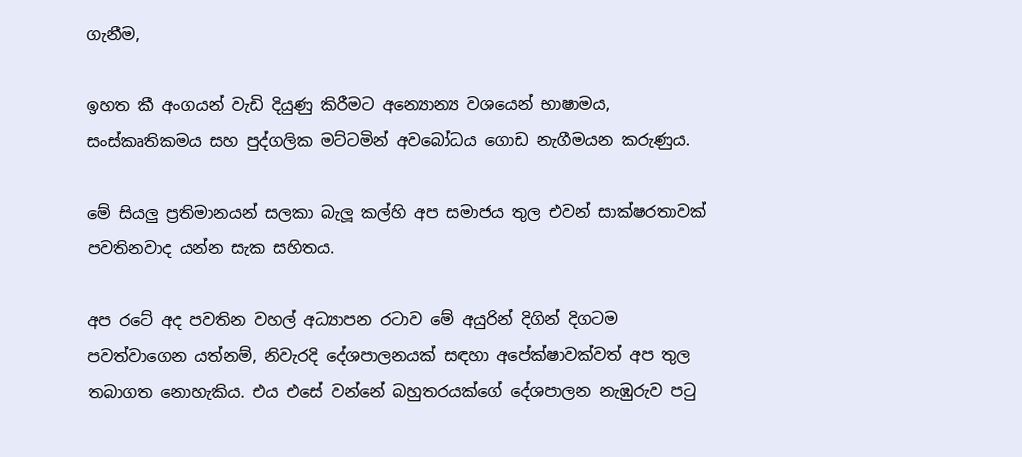ගැනීම,

ඉහත කී අංගයන් වැඩි දියුණු කිරීමට අන්‍යොන්‍ය වශයෙන් භාෂාමය, සංස්කෘතිකමය සහ පුද්ගලික මට්ටමින් අවබෝධය ගොඩ නැගීමයන කරුණුය.

මේ සියලු ප්‍රතිමානයන් සලකා බැලූ කල්හි අප සමාජය තුල එවන් සාක්ෂරතාවක් පවතිනවාද යන්න සැක සහිතය.

අප රටේ අද පවතින වහල් අධ්‍යාපන රටාව මේ අයුරින් දිගින් දිගටම පවත්වාගෙන යත්නම්, නිවැරදි දේශපාලනයක් සඳහා අපේක්ෂාවක්වත් අප තුල තබාගත නොහැකිය. එය එසේ වන්නේ බහුතරයක්ගේ දේශපාලන නැඹුරුව පටු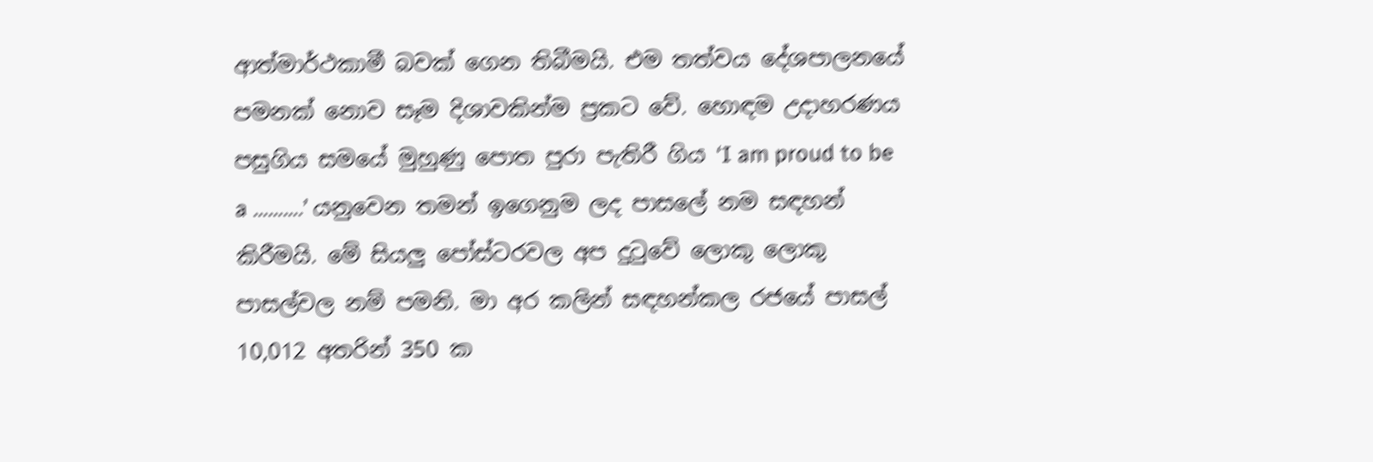ආත්මාර්ථකාමී බවක් ගෙන තිබීමයි. එම තත්වය දේශපාලනයේ පමනක් නොව සෑම දිශාවකින්ම ප්‍රකට වේ. හොඳම උදාහරණය පසුගිය සමයේ මුහුණු පොත පුරා පැතිරී ගිය ‘I am proud to be a ……….’ යනුවෙන තමන් ඉගෙනුම ලද පාසලේ නම සඳහන් කිරීමයි. මේ සියලු පෝස්ටරවල අප දුටුවේ ලොකු ලොකු පාසල්වල නම් පමනි. මා අර කලින් සඳහන්කල රජයේ පාසල් 10,012 අතරින් 350 ක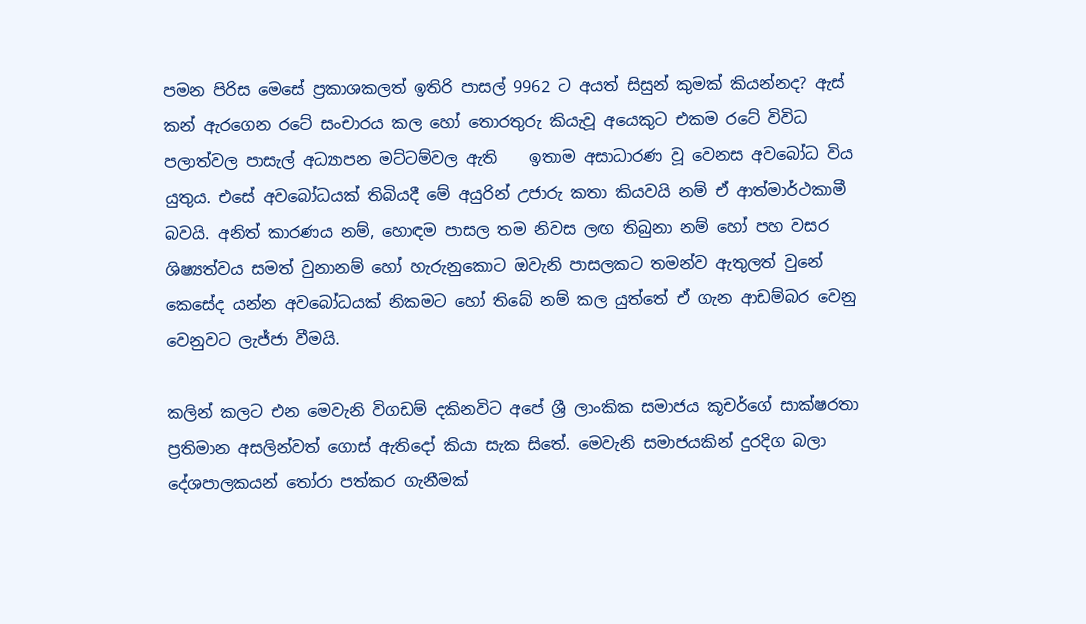පමන පිරිස මෙසේ ප්‍රකාශකලත් ඉතිරි පාසල් 9962 ට අයත් සිසුන් කුමක් කියන්නද? ඇස් කන් ඇරගෙන රටේ සංචාරය කල හෝ තොරතුරු කියැවූ අයෙකුට එකම රටේ විවිධ පලාත්වල පාසැල් අධ්‍යාපන මට්ටම්වල ඇති    ඉතාම අසාධාරණ වූ වෙනස අවබෝධ විය යුතුය. එසේ අවබෝධයක් තිබියදී මේ අයුරින් උජාරු කතා කියවයි නම් ඒ ආත්මාර්ථකාමී බවයි. අනිත් කාරණය නම්, හොඳම පාසල තම නිවස ලඟ තිබුනා නම් හෝ පහ වසර ශිෂ්‍යත්වය සමත් වුනානම් හෝ හැරුනුකොට ඔවැනි පාසලකට තමන්ව ඇතුලත් වුනේ කෙසේද යන්න අවබෝධයක් නිකමට හෝ තිබේ නම් කල යුත්තේ ඒ ගැන ආඩම්බර වෙනු වෙනුවට ලැජ්ජා වීමයි.

කලින් කලට එන මෙවැනි විගඩම් දකිනවිට අපේ ශ්‍රී ලාංකික සමාජය කූචර්ගේ සාක්ෂරතා ප්‍රතිමාන අසලින්වත් ගොස් ඇතිදෝ කියා සැක සිතේ. මෙවැනි සමාජයකින් දුරදිග බලා දේශපාලකයන් තෝරා පත්කර ගැනීමක්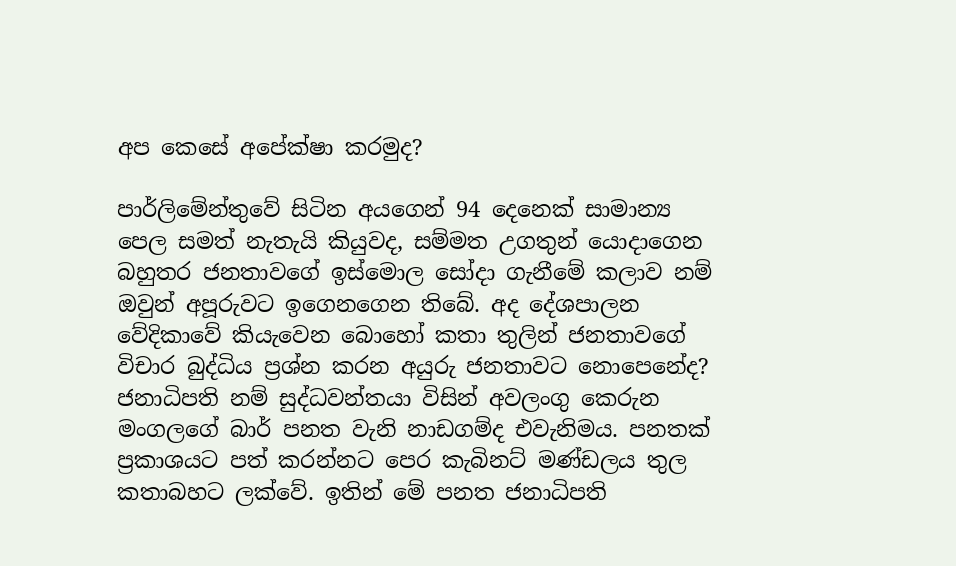අප කෙසේ අපේක්ෂා කරමුද?

පාර්ලිමේන්තුවේ සිටින අයගෙන් 94 දෙනෙක් සාමාන්‍ය පෙල සමත් නැතැයි කියුවද, සම්මත උගතුන් යොදාගෙන බහුතර ජනතාවගේ ඉස්මොල සෝදා ගැනීමේ කලාව නම් ඔවුන් අපූරුවට ඉගෙනගෙන තිබේ. අද දේශපාලන වේදිකාවේ කියැවෙන බොහෝ කතා තුලින් ජනතාවගේ විචාර බුද්ධිය ප්‍රශ්න කරන අයුරු ජනතාවට නොපෙනේද? ජනාධිපති නම් සුද්ධවන්තයා විසින් අවලංගු කෙරුන මංගලගේ බාර් පනත වැනි නාඩගම්ද එවැනිමය. පනතක් ප්‍රකාශයට පත් කරන්නට පෙර කැබිනට් මණ්ඩලය තුල කතාබහට ලක්වේ. ඉතින් මේ පනත ජනාධිපති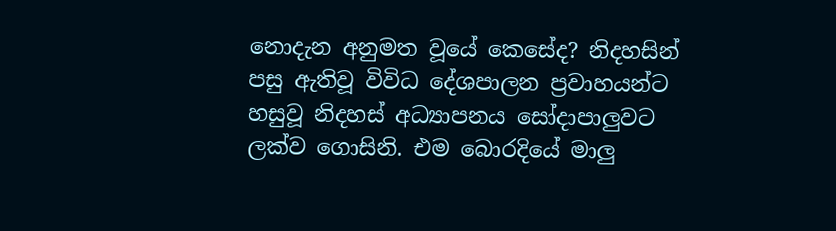නොදැන අනුමත වූයේ කෙසේද? නිදහසින් පසු ඇතිවූ විවිධ දේශපාලන ප්‍රවාහයන්ට හසුවූ නිදහස් අධ්‍යාපනය සෝදාපාලුවට ලක්ව ගොසිනි. එම බොරදියේ මාලු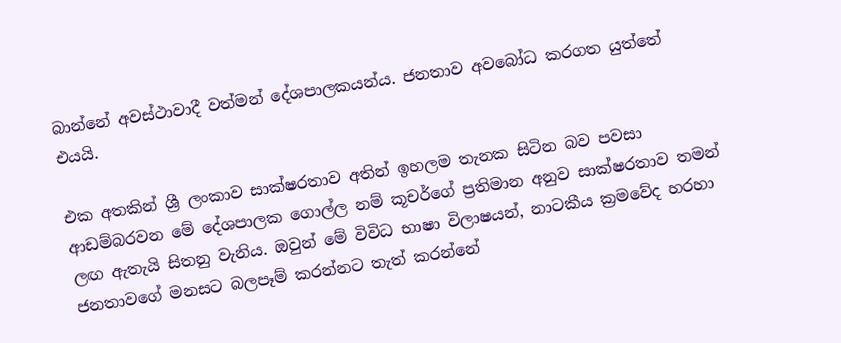බාන්නේ අවස්ථාවාදී වත්මන් දේශපාලකයන්ය. ජනතාව අවබෝධ කරගත යුත්තේ එයයි.

එක අතකින් ශ්‍රී ලංකාව සාක්ෂරතාව අතින් ඉහලම තැනක සිටින බව පවසා ආඩම්බරවන මේ දේශපාලක ගොල්ල නම් කූචර්ගේ ප්‍රතිමාන අනුව සාක්ෂරතාව තමන් ලඟ ඇතැයි සිතනු වැනිය. ඔවුන් මේ විවිධ භාෂා විලාෂයන්, නාටකීය ක්‍රමවේද හරහා ජනතාවගේ මනසට බලපෑම් කරන්නට තැත් කරන්නේ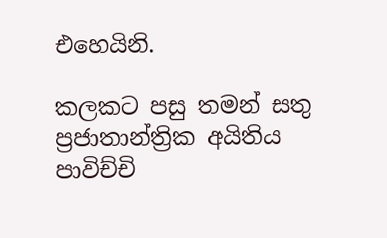එහෙයිනි.

කලකට පසු තමන් සතු ප්‍රජාතාන්ත්‍රික අයිතිය පාවිච්චි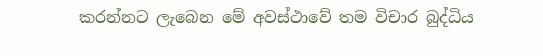කරන්නට ලැබෙන මේ අවස්ථාවේ තම විචාර බුද්ධිය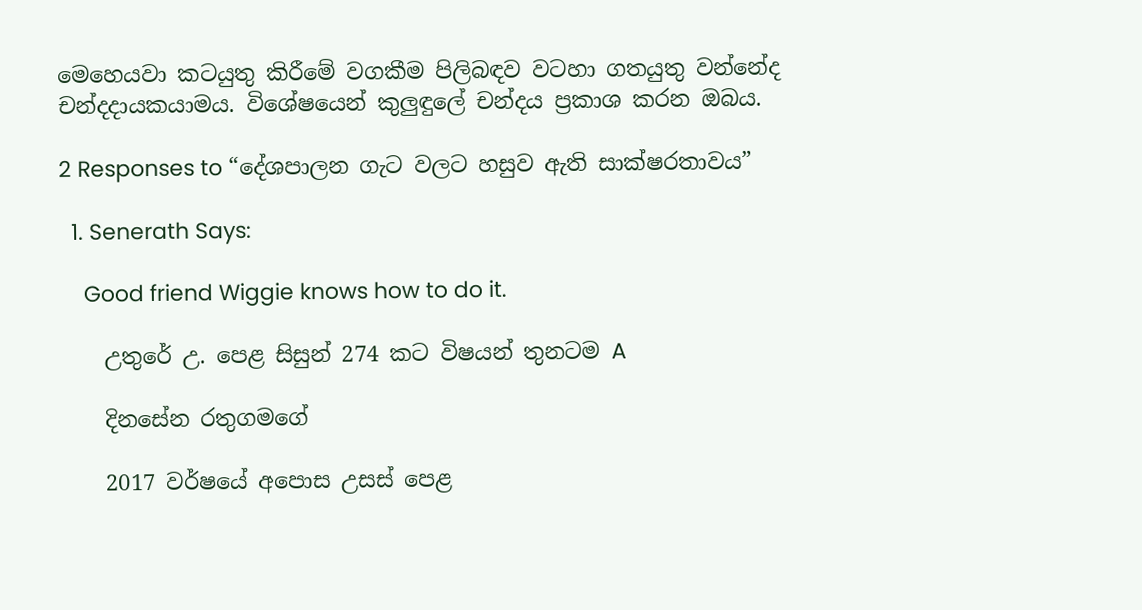මෙහෙයවා කටයුතු කිරීමේ වගකීම පිලිබඳව වටහා ගතයුතු වන්නේද චන්දදායකයාමය. විශේෂයෙන් කුලුඳුලේ චන්දය ප්‍රකාශ කරන ඔබය.

2 Responses to “දේශපාලන ගැට වලට හසුව ඇති සාක්ෂරතාවය”

  1. Senerath Says:

    Good friend Wiggie knows how to do it.

    උතුරේ උ. පෙළ සිසුන් 274 කට විෂයන් තුනටම A

    දිනසේන රතුගමගේ

    2017 වර්ෂයේ අපොස උසස්‌ පෙළ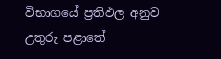විභාගයේ ප්‍රතිඵල අනුව උතුරු පළාතේ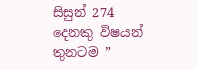සිසුන් 274 දෙනකු විෂයන් තුනටම ”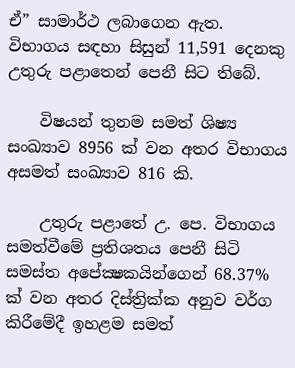ඒ” සාමාර්ථ ලබාගෙන ඇත. විභාගය සඳහා සිසුන් 11,591 දෙනකු උතුරු පළාතෙන් පෙනී සිට තිබේ.

    විෂයන් තුනම සමත් ශිෂ්‍ය සංඛ්‍යාව 8956 ක්‌ වන අතර විභාගය අසමත් සංඛ්‍යාව 816 කි.

    උතුරු පළාතේ උ. පෙ. විභාගය සමත්වීමේ ප්‍රතිශතය පෙනී සිටි සමස්‌ත අපේක්‍ෂකයින්ගෙන් 68.37% ක්‌ වන අතර දිස්‌ත්‍රික්‌ක අනුව වර්ග කිරීමේදී ඉහළම සමත්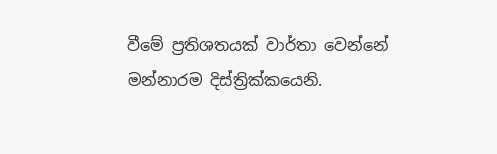වීමේ ප්‍රතිශතයක්‌ වාර්තා වෙන්නේ මන්නාරම දිස්‌ත්‍රික්‌කයෙනි.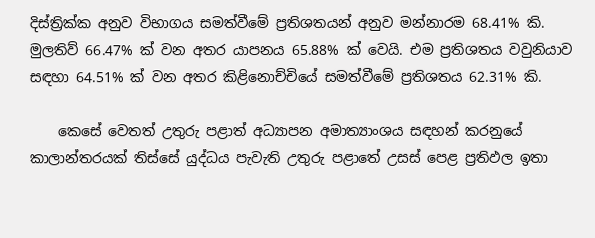දිස්‌ත්‍රික්‌ක අනුව විභාගය සමත්වීමේ ප්‍රතිශතයන් අනුව මන්නාරම 68.41% කි. මුලතිව් 66.47% ක්‌ වන අතර යාපනය 65.88% ක්‌ වෙයි. එම ප්‍රතිශතය වවුනියාව සඳහා 64.51% ක්‌ වන අතර කිළිනොච්චියේ සමත්වීමේ ප්‍රතිශතය 62.31% කි.

    කෙසේ වෙතත් උතුරු පළාත් අධ්‍යාපන අමාත්‍යාංශය සඳහන් කරනුයේ කාලාන්තරයක්‌ තිස්‌සේ යුද්ධය පැවැති උතුරු පළාතේ උසස්‌ පෙළ ප්‍රතිඵල ඉතා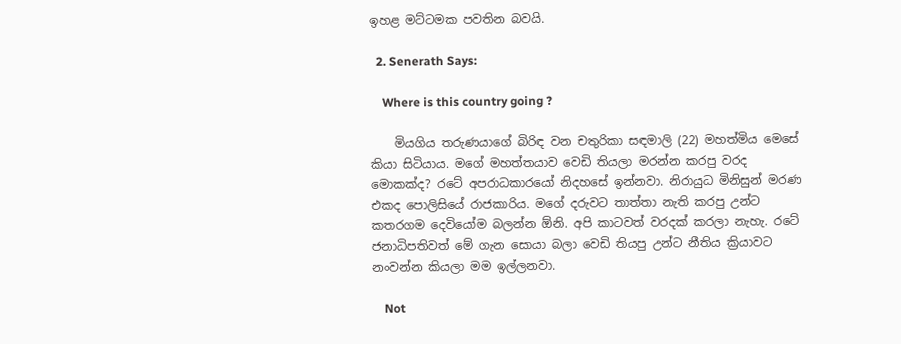ඉහළ මට්‌ටමක පවතින බවයි.

  2. Senerath Says:

    Where is this country going ?

    මියගිය තරුණයාගේ බිරිඳ වන චතුරිකා සඳමාලි (22) මහත්මිය මෙසේ කියා සිටියාය. මගේ මහත්තයාව වෙඩි තියලා මරන්න කරපු වරද මොකක්‌ද? රටේ අපරාධකාරයෝ නිදහසේ ඉන්නවා. නිරායුධ මිනිසුන් මරණ එකද පොලිසියේ රාජකාරිය. මගේ දරුවට තාත්තා නැති කරපු උන්ට කතරගම දෙවියෝම බලන්න ඕනි. අපි කාටවත් වරදක්‌ කරලා නැහැ. රටේ ජනාධිපතිවත් මේ ගැන සොයා බලා වෙඩි තියපු උන්ට නීතිය ක්‍රියාවට නංවන්න කියලා මම ඉල්ලනවා.

    Not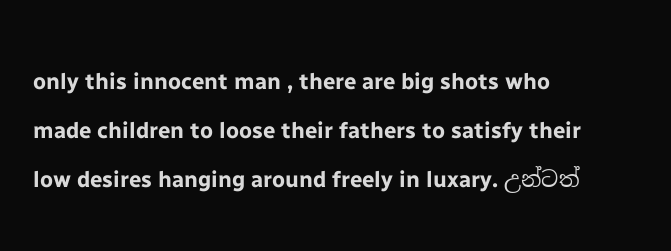only this innocent man , there are big shots who made children to loose their fathers to satisfy their low desires hanging around freely in luxary. උන්ටත්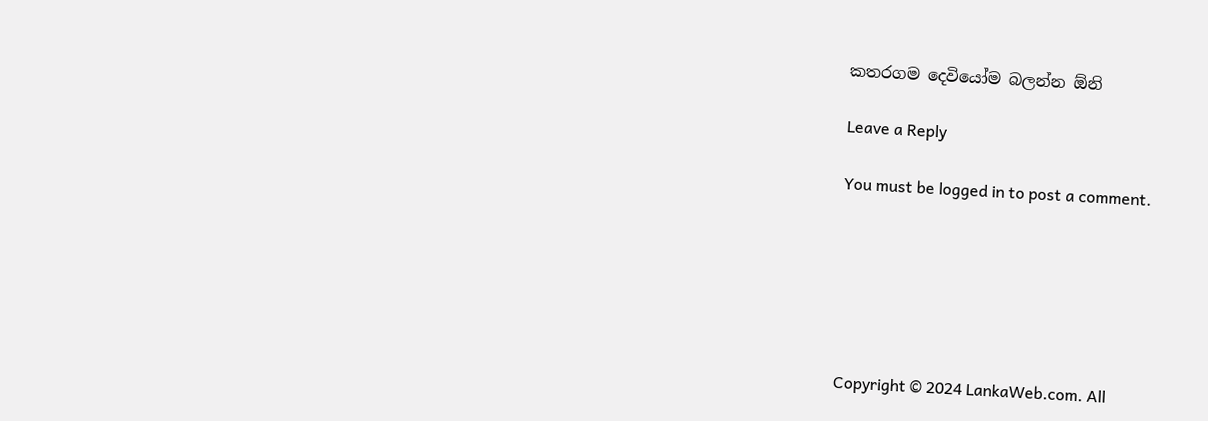කතරගම දෙවියෝම බලන්න ඕනි

Leave a Reply

You must be logged in to post a comment.






Copyright © 2024 LankaWeb.com. All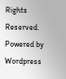Rights Reserved. Powered by Wordpress